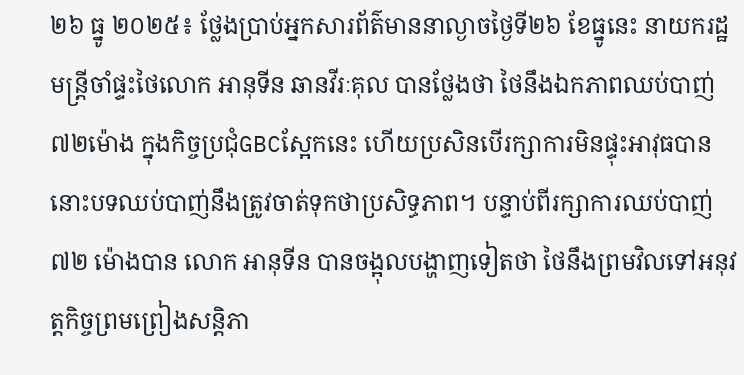២៦ ធ្នូ ២០២៥៖ ថ្លែងប្រាប់អ្នកសារព័ត៌មាននាល្ងាចថ្ងៃទី២៦ ខែធ្នូនេះ នាយករដ្ឋមន្រ្តីចាំផ្ទះថៃលោក អានុទីន ឆានវីរៈគុល បានថ្លែងថា ថៃនឹងឯកភាពឈប់បាញ់ ៧២ម៉ោង ក្នុងកិច្ចប្រជុំGBCស្អែកនេះ ហើយប្រសិនបើរក្សាការមិនផ្ទុះអាវុធបាន នោះបទឈប់បាញ់នឹងត្រូវចាត់ទុកថាប្រសិទ្ធភាព។ បន្ទាប់ពីរក្សាការឈប់បាញ់ ៧២ ម៉ោងបាន លោក អានុទីន បានចង្អុលបង្ហាញទៀតថា ថៃនឹងព្រមវិលទៅអនុវត្តកិច្ចព្រមព្រៀងសន្តិភា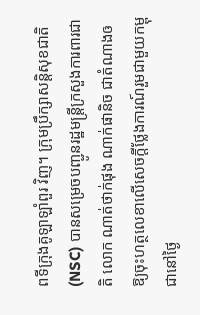ពទីក្រុងគូឡាឡាំពួរ វិញ។ ក្រុមប្រឹក្សាសន្តិសុខជាតិ (NSC) បានសម្រេចបញ្ជូនរដ្ឋមន្ត្រីក្រសួងការពារជាតិ លោក ណាត់ថាក់ផុង ណាក់ផានិច ជាតំណាងឲឱ្យចុះហត្ថលេខាលើសេចក្តីថ្លែងការណ៍រួមជាមួយកម្ពុជានៅថ្ងៃ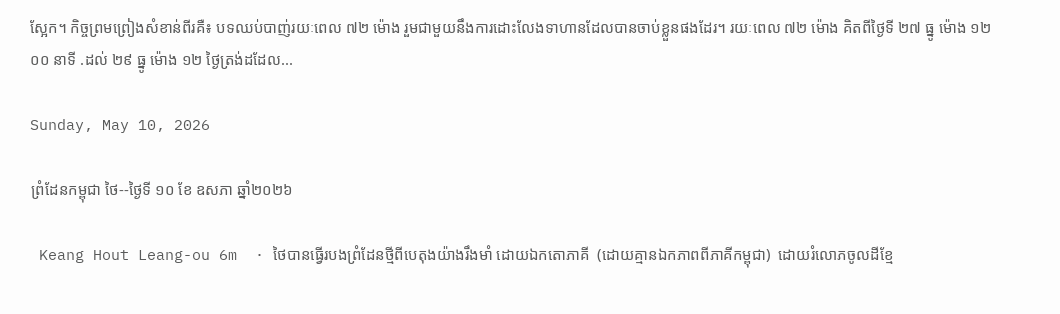ស្អែក។ កិច្ចព្រមព្រៀងសំខាន់ពីរគឺ៖ បទឈប់បាញ់រយៈពេល ៧២ ម៉ោង រួមជាមួយនឹងការដោះលែងទាហានដែលបានចាប់ខ្លួនផងដែរ។ រយៈពេល ៧២ ម៉ោង គិតពីថ្ងៃទី ២៧ ធ្នូ ម៉ោង ១២ ០០ នាទី .ដល់ ២៩ ធ្នូ ម៉ោង ១២ ថ្ងៃត្រង់ដដែល...

Sunday, May 10, 2026

ព្រំដែនកម្ពុជា ថៃ--ថ្ងៃទី ១០ ខែ ឧសភា ឆ្នាំ២០២៦

 Keang Hout Leang-ou 6m  · ថៃបានធ្វើរបងព្រំដែនថ្មីពីបេតុងយ៉ាងរឹងមាំ ដោយឯកតោភាគី  (ដោយគ្មានឯកភាពពីភាគីកម្ពុជា)  ដោយរំលោភចូលដីខ្មែ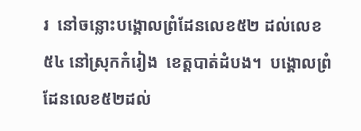រ  នៅចន្លោះបង្គោលព្រំដែនលេខ៥២ ដល់លេខ៥៤ នៅស្រុកកំរៀង  ខេត្តបាត់ដំបង។  បង្គោលព្រំដែនលេខ៥២ដល់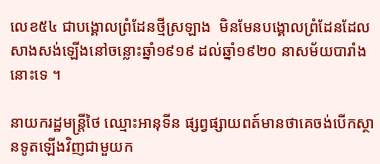លេខ៥៤ ជាបង្គោលព្រំដែនថ្មីស្រឡាង  មិនមែនបង្គោលព្រំដែនដែលសាងសង់ឡេីងនៅចន្លោះឆ្នាំ១៩១៩ ដល់ឆ្នាំ១៩២០ នាសម័យបារាំងនោះទេ ។

នាយករដ្ឋមន្រ្តីថៃ ឈ្មោះអានុទីន ផ្សព្វផ្សាយពត៍មានថាគេចង់បើកស្ថានទូតឡើងវិញជាមួយក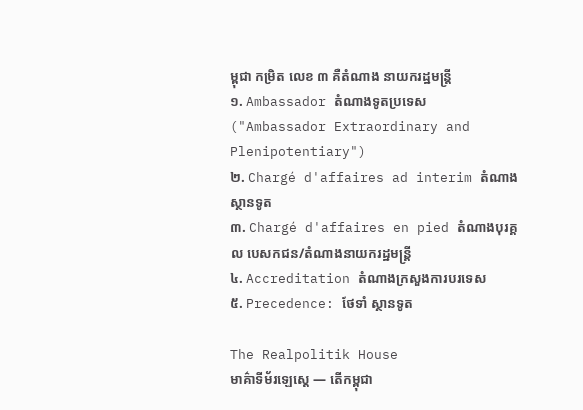ម្ពុជា កម្រិត លេខ ៣ គឺតំណាង នាយករដ្ឋមន្រ្តី
១. Ambassador តំណាងទូតប្រទេស ("Ambassador Extraordinary and Plenipotentiary")
២. Chargé d'affaires ad interim តំណាងស្ថានទូត
៣. Chargé d'affaires en pied តំណាងបុរគ្គល បេសកជន/តំណាងនាយករដ្ឋមន្រ្តី
៤. Accreditation តំណាងក្រសួងការបរទេស
៥. Precedence: ថែទាំ ស្ថានទូត

The Realpolitik House
មាគ៌ាទីម័រឡេស្តេ — តើកម្ពុជា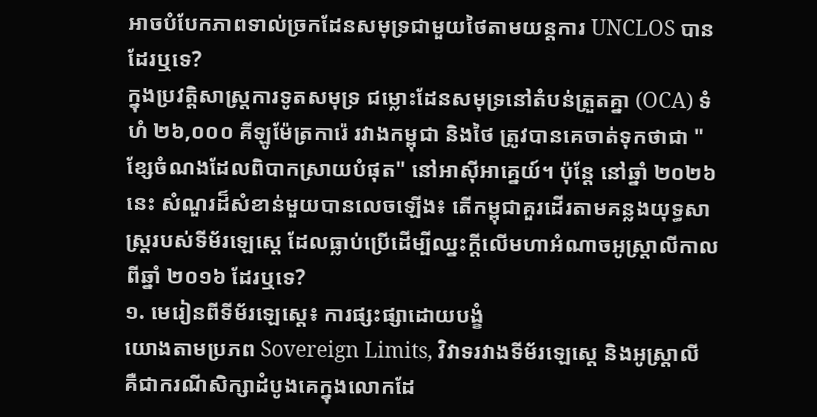អាចបំបែកភាពទាល់ច្រកដែនសមុទ្រជាមួយថៃតាមយន្តការ UNCLOS បានដែរឬទេ?
ក្នុងប្រវត្តិសាស្ត្រការទូតសមុទ្រ ជម្លោះដែនសមុទ្រនៅតំបន់ត្រួតគ្នា (OCA) ទំហំ ២៦,០០០ គីឡូម៉ែត្រការ៉េ រវាងកម្ពុជា និងថៃ ត្រូវបានគេចាត់ទុកថាជា "ខ្សែចំណងដែលពិបាកស្រាយបំផុត" នៅអាស៊ីអាគ្នេយ៍។ ប៉ុន្តែ នៅឆ្នាំ ២០២៦ នេះ សំណួរដ៏សំខាន់មួយបានលេចឡើង៖ តើកម្ពុជាគួរដើរតាមគន្លងយុទ្ធសាស្ត្ររបស់ទីម័រឡេស្តេ ដែលធ្លាប់ប្រើដើម្បីឈ្នះក្តីលើមហាអំណាចអូស្ត្រាលីកាលពីឆ្នាំ ២០១៦ ដែរឬទេ?
១. មេរៀនពីទីម័រឡេស្តេ៖ ការផ្សះផ្សាដោយបង្ខំ
យោងតាមប្រភព Sovereign Limits, វិវាទរវាងទីម័រឡេស្តេ និងអូស្ត្រាលី គឺជាករណីសិក្សាដំបូងគេក្នុងលោកដែ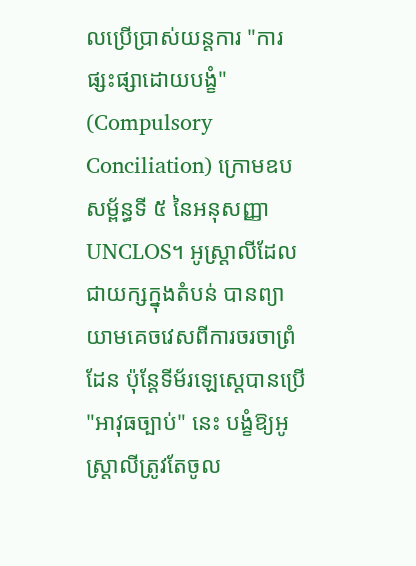លប្រើប្រាស់យន្តការ "ការផ្សះផ្សាដោយបង្ខំ" (Compulsory Conciliation) ក្រោមឧបសម្ព័ន្ធទី ៥ នៃអនុសញ្ញា UNCLOS។ អូស្ត្រាលីដែលជាយក្សក្នុងតំបន់ បានព្យាយាមគេចវេសពីការចរចាព្រំដែន ប៉ុន្តែទីម័រឡេស្តេបានប្រើ "អាវុធច្បាប់" នេះ បង្ខំឱ្យអូស្ត្រាលីត្រូវតែចូល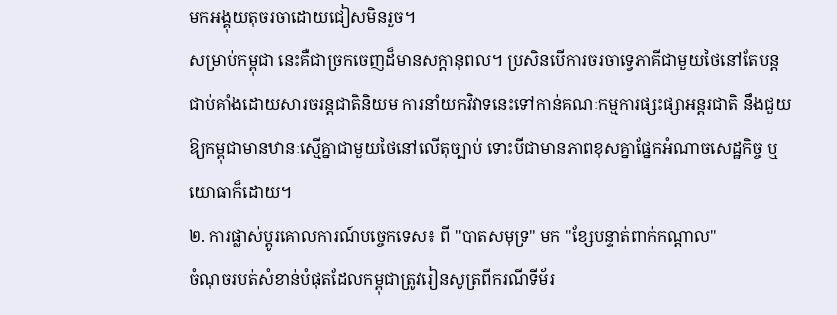មកអង្គុយតុចរចាដោយជៀសមិនរួច។
សម្រាប់កម្ពុជា នេះគឺជាច្រកចេញដ៏មានសក្ដានុពល។ ប្រសិនបើការចរចាទ្វេភាគីជាមួយថៃនៅតែបន្តជាប់គាំងដោយសារចរន្តជាតិនិយម ការនាំយកវិវាទនេះទៅកាន់គណៈកម្មការផ្សះផ្សាអន្តរជាតិ នឹងជួយឱ្យកម្ពុជាមានឋានៈស្មើគ្នាជាមួយថៃនៅលើតុច្បាប់ ទោះបីជាមានភាពខុសគ្នាផ្នែកអំណាចសេដ្ឋកិច្ច ឬយោធាក៏ដោយ។
២. ការផ្លាស់ប្តូរគោលការណ៍បច្ចេកទេស៖ ពី "បាតសមុទ្រ" មក "ខ្សែបន្ទាត់ពាក់កណ្តាល"
ចំណុចរបត់សំខាន់បំផុតដែលកម្ពុជាត្រូវរៀនសូត្រពីករណីទីម័រ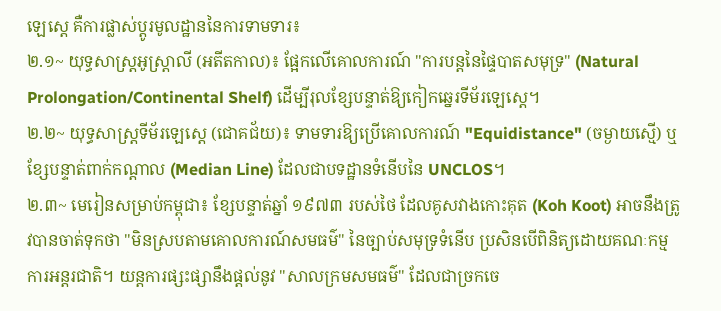ឡេស្តេ គឺការផ្លាស់ប្តូរមូលដ្ឋាននៃការទាមទារ៖
២.១~ យុទ្ធសាស្ត្រអូស្ត្រាលី (អតីតកាល)៖ ផ្អែកលើគោលការណ៍ "ការបន្តនៃផ្ទៃបាតសមុទ្រ" (Natural Prolongation/Continental Shelf) ដើម្បីរុលខ្សែបន្ទាត់ឱ្យកៀកឆ្នេរទីម័រឡេស្តេ។
២.២~ យុទ្ធសាស្ត្រទីម័រឡេស្តេ (ជោគជ័យ)៖ ទាមទារឱ្យប្រើគោលការណ៍ "Equidistance" (ចម្ងាយស្មើ) ឬខ្សែបន្ទាត់ពាក់កណ្តាល (Median Line) ដែលជាបទដ្ឋានទំនើបនៃ UNCLOS។
២.៣~ មេរៀនសម្រាប់កម្ពុជា៖ ខ្សែបន្ទាត់ឆ្នាំ ១៩៧៣ របស់ថៃ ដែលគូសវាងកោះគុត (Koh Koot) អាចនឹងត្រូវបានចាត់ទុកថា "មិនស្របតាមគោលការណ៍សមធម៌" នៃច្បាប់សមុទ្រទំនើប ប្រសិនបើពិនិត្យដោយគណៈកម្មការអន្តរជាតិ។ យន្តការផ្សះផ្សានឹងផ្ដល់នូវ "សាលក្រមសមធម៌" ដែលជាច្រកចេ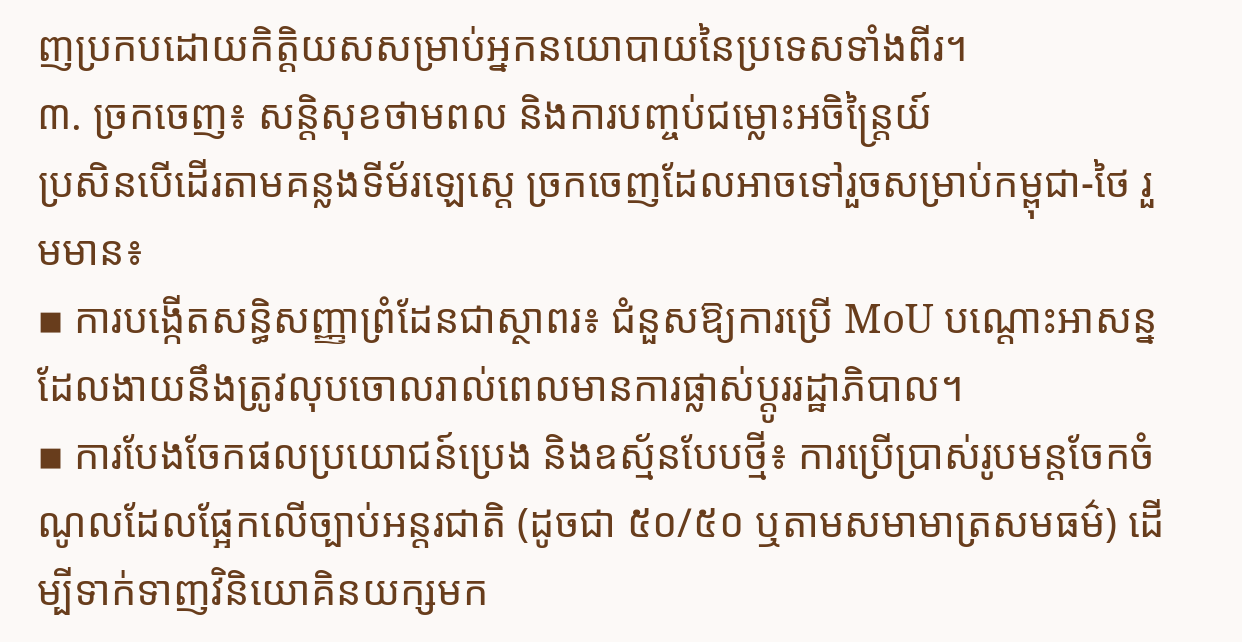ញប្រកបដោយកិត្តិយសសម្រាប់អ្នកនយោបាយនៃប្រទេសទាំងពីរ។
៣. ច្រកចេញ៖ សន្តិសុខថាមពល និងការបញ្ចប់ជម្លោះអចិន្ត្រៃយ៍
ប្រសិនបើដើរតាមគន្លងទីម័រឡេស្តេ ច្រកចេញដែលអាចទៅរួចសម្រាប់កម្ពុជា-ថៃ រួមមាន៖
▪ ការបង្កើតសន្ធិសញ្ញាព្រំដែនជាស្ថាពរ៖ ជំនួសឱ្យការប្រើ MoU បណ្តោះអាសន្នដែលងាយនឹងត្រូវលុបចោលរាល់ពេលមានការផ្លាស់ប្តូររដ្ឋាភិបាល។
▪ ការបែងចែកផលប្រយោជន៍ប្រេង និងឧស្ម័នបែបថ្មី៖ ការប្រើប្រាស់រូបមន្តចែកចំណូលដែលផ្អែកលើច្បាប់អន្តរជាតិ (ដូចជា ៥០/៥០ ឬតាមសមាមាត្រសមធម៌) ដើម្បីទាក់ទាញវិនិយោគិនយក្សមក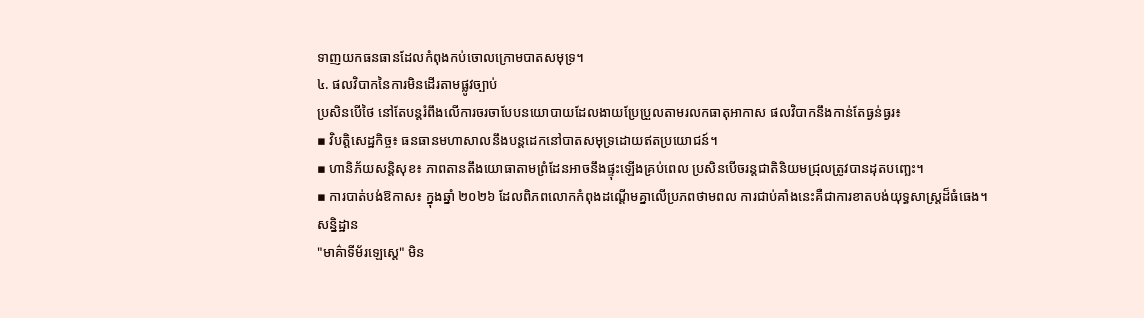ទាញយកធនធានដែលកំពុងកប់ចោលក្រោមបាតសមុទ្រ។
៤. ផលវិបាកនៃការមិនដើរតាមផ្លូវច្បាប់
ប្រសិនបើថៃ នៅតែបន្តរំពឹងលើការចរចាបែបនយោបាយដែលងាយប្រែប្រួលតាមរលកធាតុអាកាស ផលវិបាកនឹងកាន់តែធ្ងន់ធ្ងរ៖
▪ វិបត្តិសេដ្ឋកិច្ច៖ ធនធានមហាសាលនឹងបន្តដេកនៅបាតសមុទ្រដោយឥតប្រយោជន៍។
▪ ហានិភ័យសន្តិសុខ៖ ភាពតានតឹងយោធាតាមព្រំដែនអាចនឹងផ្ទុះឡើងគ្រប់ពេល ប្រសិនបើចរន្តជាតិនិយមជ្រុលត្រូវបានដុតបញ្ឆេះ។
▪ ការបាត់បង់ឱកាស៖ ក្នុងឆ្នាំ ២០២៦ ដែលពិភពលោកកំពុងដណ្តើមគ្នាលើប្រភពថាមពល ការជាប់គាំងនេះគឺជាការខាតបង់យុទ្ធសាស្ត្រដ៏ធំធេង។
សន្និដ្ឋាន
"មាគ៌ាទីម័រឡេស្តេ" មិន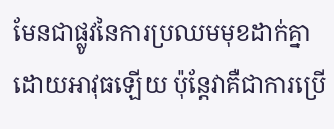មែនជាផ្លូវនៃការប្រឈមមុខដាក់គ្នាដោយអាវុធឡើយ ប៉ុន្តែវាគឺជាការប្រើ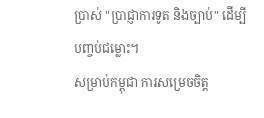ប្រាស់ "ប្រាជ្ញាការទូត និងច្បាប់" ដើម្បីបញ្ចប់ជម្លោះ។
សម្រាប់កម្ពុជា ការសម្រេចចិត្ត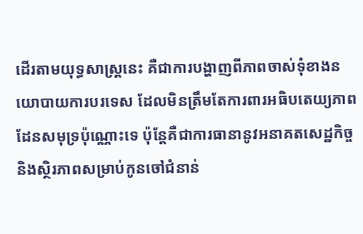ដើរតាមយុទ្ធសាស្ត្រនេះ គឺជាការបង្ហាញពីភាពចាស់ទុំខាងនយោបាយការបរទេស ដែលមិនត្រឹមតែការពារអធិបតេយ្យភាពដែនសមុទ្រប៉ុណ្ណោះទេ ប៉ុន្តែគឺជាការធានានូវអនាគតសេដ្ឋកិច្ច និងស្ថិរភាពសម្រាប់កូនចៅជំនាន់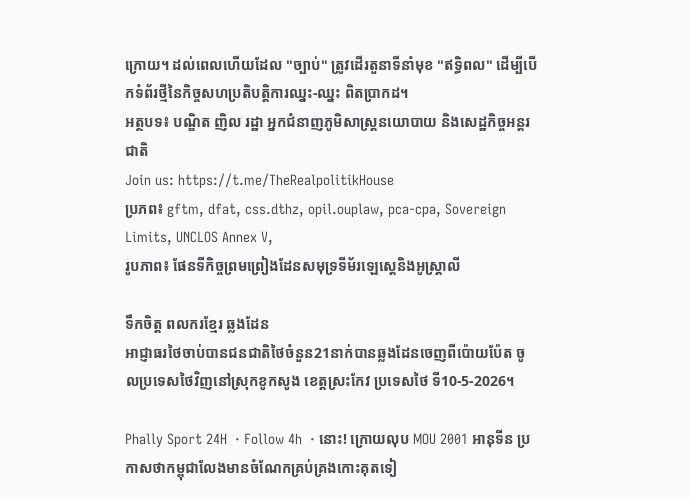ក្រោយ។ ដល់ពេលហើយដែល "ច្បាប់" ត្រូវដើរតួនាទីនាំមុខ "ឥទ្ធិពល" ដើម្បីបើកទំព័រថ្មីនៃកិច្ចសហប្រតិបត្តិការឈ្នះ-ឈ្នះ ពិតប្រាកដ។
អត្ថបទ៖ បណ្ឌិត ញិល រដ្ឋា អ្នកជំនាញភូមិសាស្ត្រនយោបាយ និងសេដ្ឋកិច្ចអន្តរជាតិ
Join us: https://t.me/TheRealpolitikHouse
ប្រភព៖ gftm, dfat, css.dthz, opil.ouplaw, pca-cpa, Sovereign Limits, UNCLOS Annex V,
រូបភាព៖ ផែនទីកិច្ចព្រមព្រៀងដែនសមុទ្រទីម័រឡេស្តេនិងអូស្ត្រាលី

ទឹកចិត្ត ពលករខ្មែរ ឆ្លងដែន
អាជ្ញាធរថៃចាប់បានជនជាតិថៃចំនួន21នាក់បានឆ្លងដែនចេញពីប៉ោយប៉ែត ចូលប្រទេសថៃវិញនៅស្រុកខូកសូង ខេត្តស្រះកែវ ប្រទេសថៃ ទី10-5-2026។

Phally Sport 24H  · Follow 4h  · នោះ! ក្រោយលុប MOU 2001 អានុទីន ប្រកាសថាកម្ពុជាលែងមានចំណែកគ្រប់គ្រងកោះគុតទៀ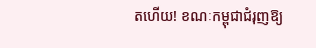តហើយ! ខណៈកម្ពុជាជំរុញឱ្យ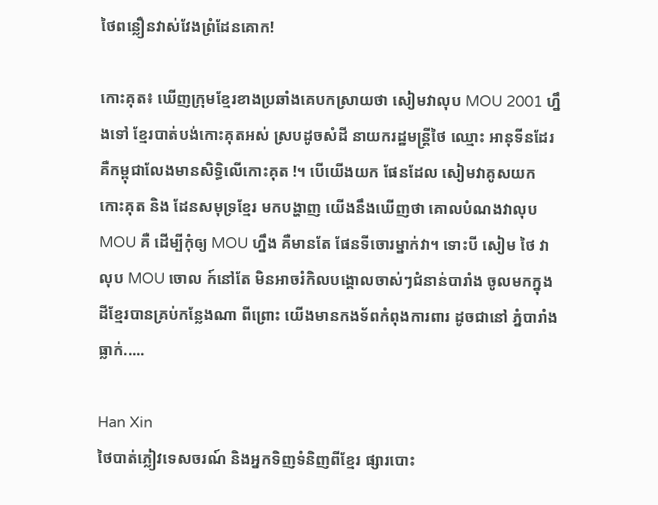ថៃពន្លឿនវាស់វែងព្រំដែនគោក!

កោះគុត៖ ឃើញក្រុមខ្មែរខាងប្រឆាំងគេបកស្រាយថា សៀមវាលុប MOU 2001 ហ្នឹងទៅ ខ្មែរបាត់បង់កោះគុតអស់ ស្របដូចសំដី នាយករដ្ឋមន្រ្តីថៃ ឈ្មោះ អានុទីនដែរ គឺកម្ពុជាលែងមានសិទ្ធិលើកោះគុត !។ បើយើងយក ផែនដែល សៀមវាគូសយក កោះគុត និង ដែនសមុទ្រខ្មែរ មកបង្ហាញ យើងនឹងឃើញថា គោលបំណងវាលុប MOU គឺ ដើម្បីកុំឲ្យ MOU ហ្នឹង គឺមានតែ ផែនទីចោរម្នាក់វា។ ទោះបី សៀម ថៃ វាលុប MOU ចោល ក៍នៅតែ មិនអាចរំកិលបង្គោលចាស់ៗជំនាន់បារាំង ចូលមកក្នុងដីខ្មែរបានគ្រប់កន្លែងណា ពីព្រោះ យើងមានកងទ័ពកំពុងការពារ ដូចជានៅ ភ្នំបារាំងធ្លាក់.....

Han Xin
ថៃបាត់ភ្លៀវទេសចរណ៍ និងអ្នកទិញទំនិញពីខ្មែរ ផ្សារបោះ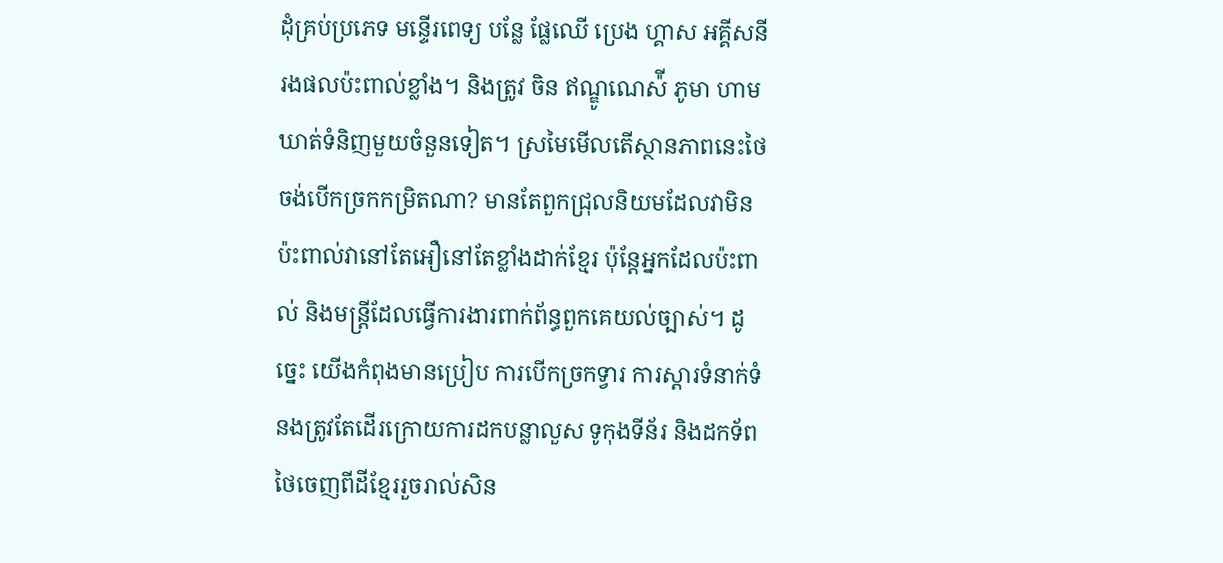ដុំគ្រប់ប្រភេទ មន្ទើរពេទ្យ បន្លែ ផ្លែឈើ ប្រេង ហ្គាស អគ្គីសនី រងផលប៉ះពាល់ខ្លាំង។ និងត្រូវ ចិន ឥណ្ឌូណេស៉ី ភូមា ហាមឃាត់ទំនិញមួយចំនួនទៀត។ ស្រមៃមើលតើស្ថានភាពនេះថៃចង់បើកច្រកកម្រិតណា? មានតែពួកជ្រុលនិយមដែលវាមិនប៉ះពាល់វានៅតែអឿនៅតែខ្លាំងដាក់ខ្មែរ ប៉ុន្តែអ្នកដែលប៉ះពាល់ និងមន្ត្រីដែលធ្វើការងារពាក់ព័ន្ធពួកគេយល់ច្បាស់។ ដូច្នេះ យើងកំពុងមានប្រៀប ការបើកច្រកទ្វារ ការស្តារទំនាក់ទំនងត្រូវតែដើរក្រោយការដកបន្លាលួស ទូកុងទីន័រ និងដកទ័ពថៃចេញពីដីខ្មែររួចរាល់សិន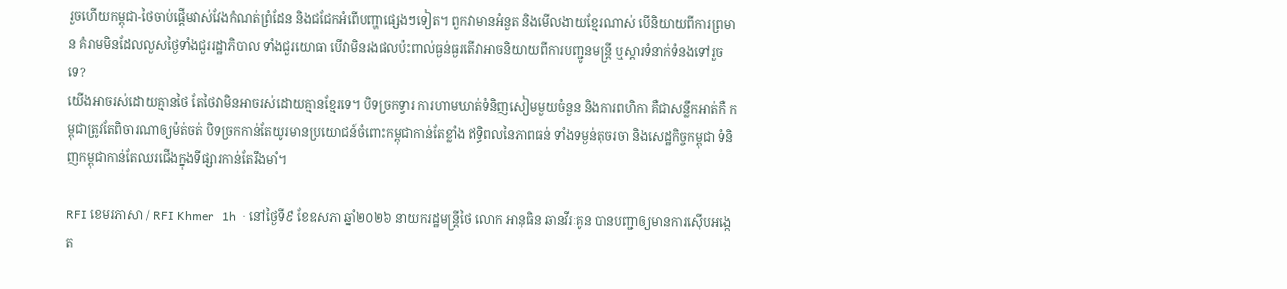រួចហើយកម្ពុជា-ថៃចាប់ផ្តើមវាស់វែងកំណត់ព្រំដែន និងជជែកអំពើបញ្ហាផ្សេងៗទៀត។ ពួកវាមានអំនួត និងមើលងាយខ្មែរណាស់ បើនិយាយពីការព្រមាន គំរាមមិនដែលលួសថ្ងៃទាំងជួររដ្ឋាភិបាល ទាំងជួរយោធា បើវាមិនរងផលប៉ះពាល់ធ្ងន់ធ្ងរតើវាអាចនិយាយពីការបញ្ជូនមន្ត្រី ឬស្តារទំនាក់ទំនងទៅរួចទេ?
យើងអាចរស់ដោយគ្មានថៃ តែថៃវាមិនអាចរស់ដោយគ្មានខ្មែរទេ។ បិទច្រកទ្វារ ការហាមឃាត់ទំនិញសៀមមួយចំនួន និងការពហិកា គឺជាសន្លឹកអាត់កឺ កម្ពុជាត្រូវតែពិចារណាឲ្យម៉ត់ចត់ បិទច្រកកាន់តែយូរមានប្រយោជន៍ចំពោះកម្ពុជាកាន់តែខ្លាំង ឥទ្ធិពលនៃភាពធន់ ទាំងទម្ងន់តុចរចា និងសេដ្ឋកិច្ចកម្ពុជា ទំនិញកម្ពុជាកាន់តែឈរជើងក្នុងទីផ្សារកាន់តែរឹងមាំ។

RFI ខេមរភាសា / RFI Khmer   1h  · នៅថ្ងៃទី៩ ខែឧសភា ឆ្នាំ២០២៦ នាយករដ្ឋមន្ត្រីថៃ លោក អានុធិន ឆានវីរៈគូន បានបញ្ជាឲ្យមានការស៊ើបអង្កេត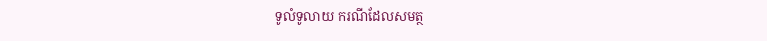ទូលំទូលាយ ករណីដែលសមត្ថ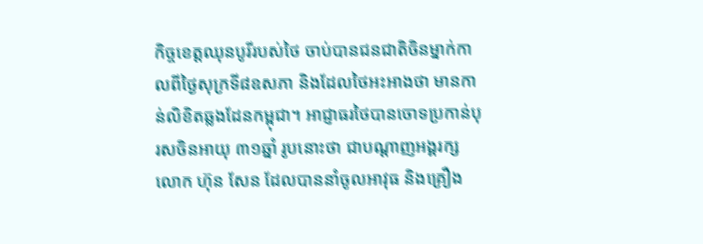កិច្ចខេត្តឈុនបូរីរបស់ថៃ ចាប់បានជនជាតិចិនម្នាក់កាលពីថ្ងៃសុក្រទី៨ឧសភា និងដែលថៃអះអាងថា មានកាន់លិខិតឆ្លងដែនកម្ពុជា។ អាជ្ញាធរថៃបានចោទប្រកាន់បុរសចិនអាយុ ៣១ឆ្នាំ រូបនោះថា ជាបណ្តាញអង្គរក្ស លោក ហ៊ុន សែន ដែលបាននាំចូលអាវុធ និងគ្រឿង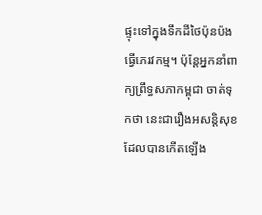ផ្ទុះទៅក្នុងទឹកដីថៃប៉ុនប៉ងធ្វើភេរវកម្ម។ ប៉ុន្តែអ្នកនាំពាក្យព្រឹទ្ធសភាកម្ពុជា ចាត់ទុកថា នេះជារឿងអសន្តិសុខដែលបានកើតឡើង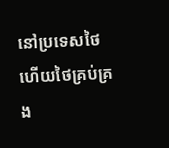នៅប្រទេសថៃ ហើយថៃគ្រប់គ្រង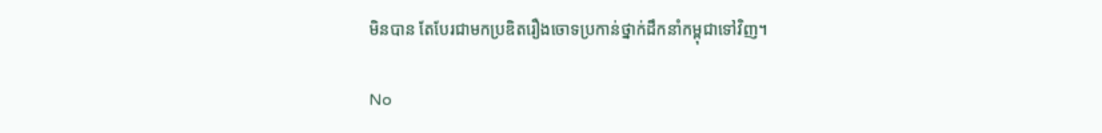មិនបាន តែបែរជាមកប្រឌិតរឿងចោទប្រកាន់ថ្នាក់ដឹកនាំកម្ពុជាទៅវិញ។

No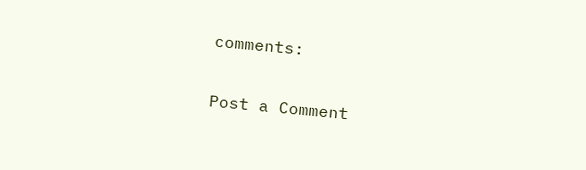comments:

Post a Comment